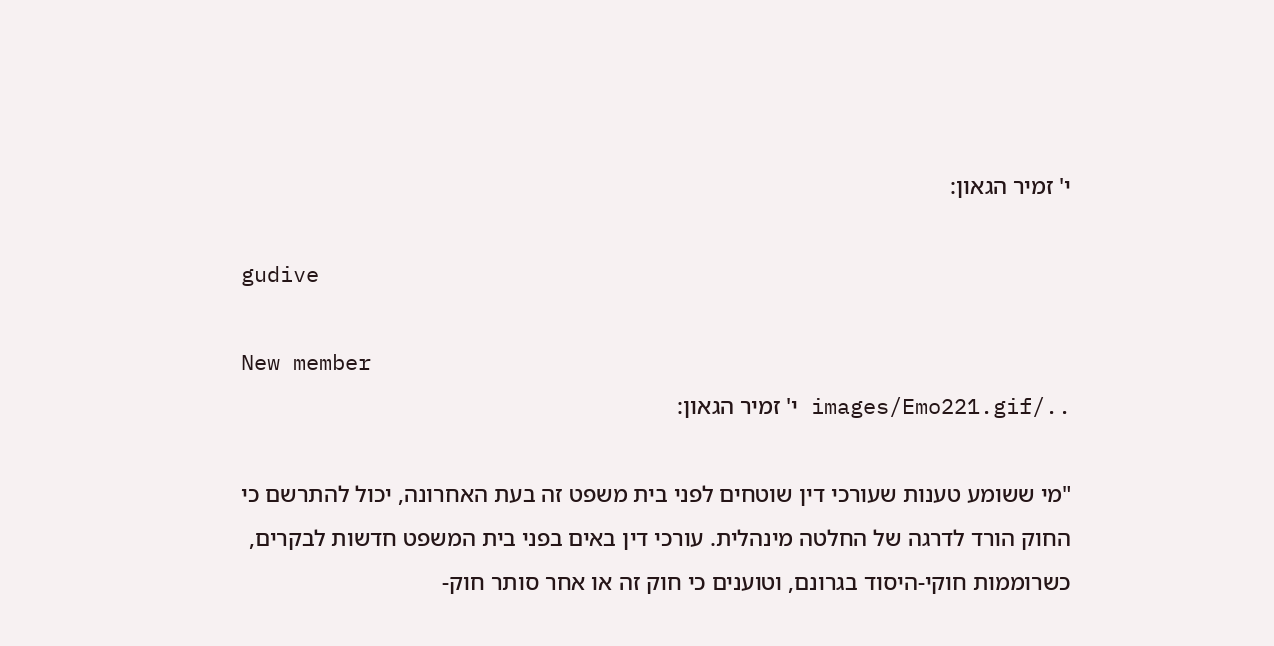י' זמיר הגאון:

gudive

New member
../images/Emo221.gif י' זמיר הגאון:

"מי ששומע טענות שעורכי דין שוטחים לפני בית משפט זה בעת האחרונה, יכול להתרשם כי החוק הורד לדרגה של החלטה מינהלית. עורכי דין באים בפני בית המשפט חדשות לבקרים, כשרוממות חוקי-היסוד בגרונם, וטוענים כי חוק זה או אחר סותר חוק-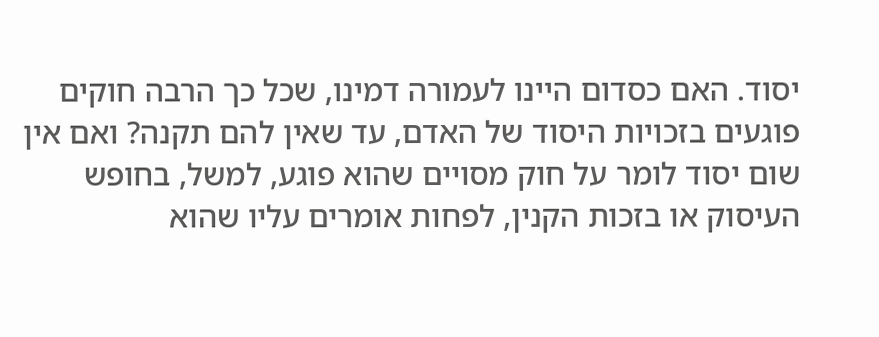יסוד. האם כסדום היינו לעמורה דמינו, שכל כך הרבה חוקים פוגעים בזכויות היסוד של האדם, עד שאין להם תקנה? ואם אין שום יסוד לומר על חוק מסויים שהוא פוגע, למשל, בחופש העיסוק או בזכות הקנין, לפחות אומרים עליו שהוא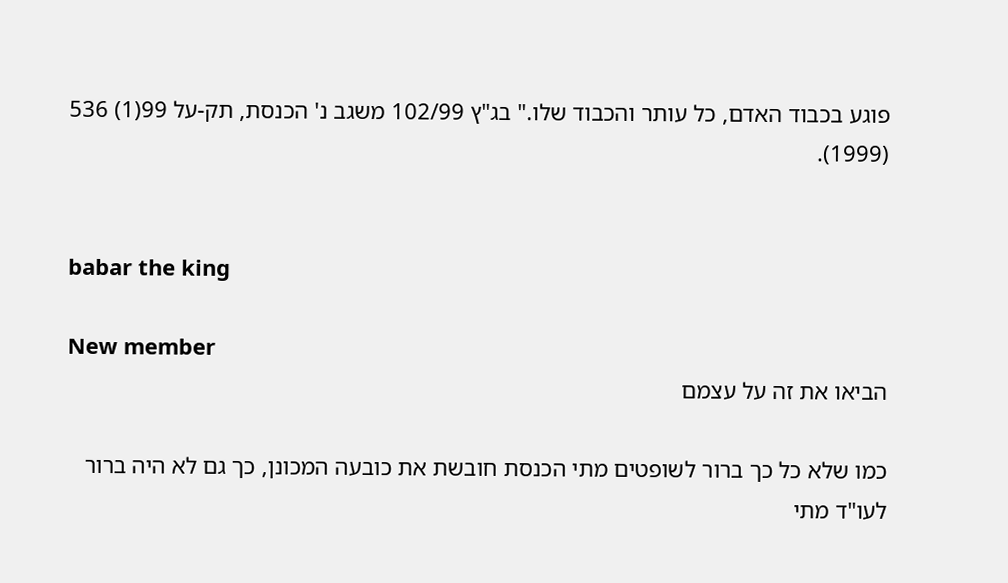פוגע בכבוד האדם, כל עותר והכבוד שלו." בג"ץ 102/99 משגב נ' הכנסת, תק-על 99(1) 536 (1999).


babar the king

New member
הביאו את זה על עצמם

כמו שלא כל כך ברור לשופטים מתי הכנסת חובשת את כובעה המכונן, כך גם לא היה ברור לעו"ד מתי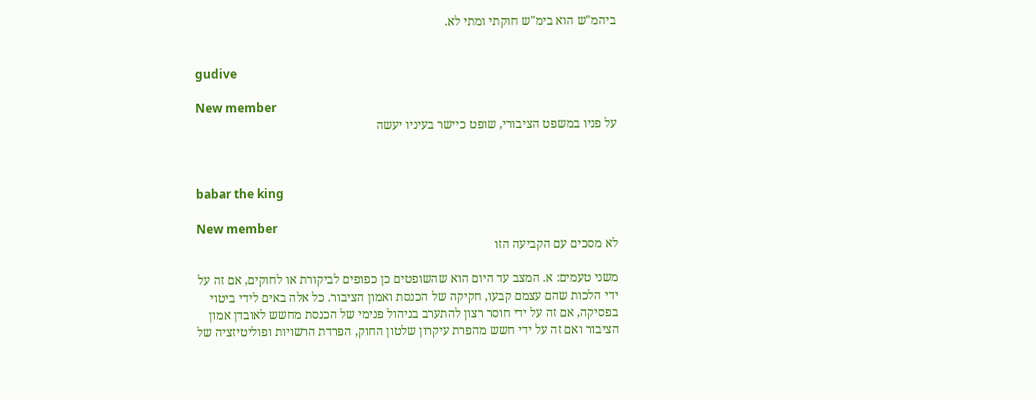ביהמ"ש הוא בימ"ש חוקתי ומתי לא.


gudive

New member
על פניו במשפט הציבורי, שופט כיישר בעיניו יעשה



babar the king

New member
לא מסכים עם הקביעה הזו

משני טעמים: א. המצב עד היום הוא שהשופטים כן כפופים לביקורת או לחוקים, אם זה על ידי הלכות שהם עצמם קבעו, חקיקה של הכנסת ואמון הציבור. כל אלה באים לידי ביטוי בפסיקה, אם זה על ידי חוסר רצון להתערב בניהול פנימי של הכנסת מחשש לאובדן אמון הציבור ואם זה על ידי חשש מהפרת עיקרון שלטון החוק, הפרדת הרשויות ופוליטיזציה של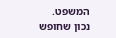המשפט. נכון שחופש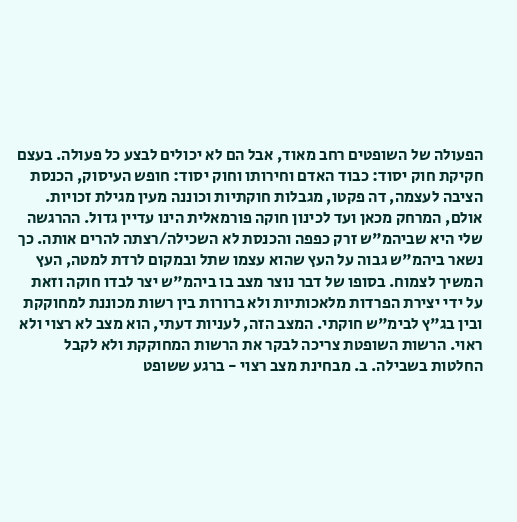הפעולה של השופטים רחב מאוד, אבל הם לא יכולים לבצע כל פעולה. בעצם חקיקת חוק יסוד: כבוד האדם וחירותו וחוק יסוד: חופש העיסוק, הכנסת הציבה לעצמה, דה פקטו, מגבלות חוקתיות וכוננה מעין מגילת זכויות. אולם, המרחק מכאן ועד לכינון חוקה פורמאלית הינו עדיין גדול. ההרגשה שלי היא שביהמ"ש זרק כפפה והכנסת לא השכילה/רצתה להרים אותה. כך נשאר ביהמ"ש גבוה על העץ שהוא עצמו שתל ובמקום לרדת למטה, העץ המשיך לצמוח. בסופו של דבר נוצר מצב בו ביהמ"ש יצר לבדו חוקה וזאת על ידי יצירת הפרדות מלאכותיות ולא ברורות בין רשות מכוננת למחוקקת ובין בג"ץ לבימ"ש חוקתי. המצב הזה, לעניות דעתי, הוא מצב לא רצוי ולא ראוי. הרשות השופטת צריכה לבקר את הרשות המחוקקת ולא לקבל החלטות בשבילה. ב. מבחינת מצב רצוי - ברגע ששופט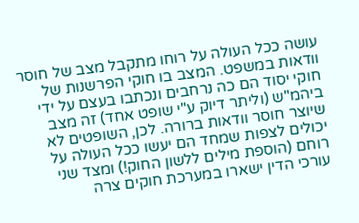עושה ככל העולה על רוחו מתקבל מצב של חוסר וודאות במשפט. המצב בו חוקי הפרשנות של חוקי יסוד הם כה נרחבים ונכתבו בעצם על ידי ביהמ"ש (וליתר דיוק ע"י שופט אחד) זה מצב שיוצר חוסר וודאות ברורה. לכן, השופטים לא יכולים לצפות שמחד הם יעשו ככל העולה על רוחם (הוספת מילים ללשון החוק!) ומצד שני עורכי הדין ישארו במערכת חוקים צרה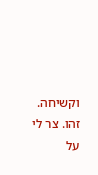וקשיחה. זהו. צר לי על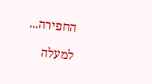החפירה...

למעלה